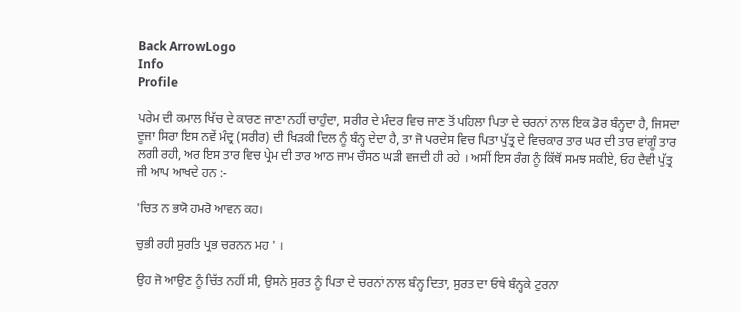Back ArrowLogo
Info
Profile

ਪਰੇਮ ਦੀ ਕਮਾਲ ਖਿੱਚ ਦੇ ਕਾਰਣ ਜਾਣਾ ਨਹੀਂ ਚਾਹੁੰਦਾ, ਸਰੀਰ ਦੇ ਮੰਦਰ ਵਿਚ ਜਾਣ ਤੋਂ ਪਹਿਲਾ ਪਿਤਾ ਦੇ ਚਰਨਾਂ ਨਾਲ ਇਕ ਡੋਰ ਬੰਨ੍ਹਦਾ ਹੈ, ਜਿਸਦਾ ਦੂਜਾ ਸਿਰਾ ਇਸ ਨਵੇਂ ਮੰਦ੍ਰ (ਸਰੀਰ) ਦੀ ਖਿੜਕੀ ਦਿਲ ਨੂੰ ਬੰਨ੍ਹ ਦੇਦਾ ਹੈ, ਤਾ ਜੋ ਪਰਦੇਸ ਵਿਚ ਪਿਤਾ ਪੁੱਤ੍ਰ ਦੇ ਵਿਚਕਾਰ ਤਾਰ ਘਰ ਦੀ ਤਾਰ ਵਾਂਗੂੰ ਤਾਰ ਲਗੀ ਰਹੀ, ਅਰ ਇਸ ਤਾਰ ਵਿਚ ਪ੍ਰੇਮ ਦੀ ਤਾਰ ਆਠ ਜਾਮ ਚੌਸਠ ਘੜੀ ਵਜਦੀ ਹੀ ਰਹੇ । ਅਸੀਂ ਇਸ ਰੰਗ ਨੂੰ ਕਿੱਥੋਂ ਸਮਝ ਸਕੀਏ, ਓਹ ਦੈਵੀ ਪੁੱਤ੍ਰ ਜੀ ਆਪ ਆਖਦੇ ਹਨ :-

'ਚਿਤ ਨ ਭਯੋ ਹਮਰੋ ਆਵਨ ਕਹ।

ਚੁਭੀ ਰਹੀ ਸੁਰਤਿ ਪ੍ਰਭ ਚਰਨਨ ਮਹ ' ।

ਉਹ ਜੋ ਆਉਣ ਨੂੰ ਚਿੱਤ ਨਹੀਂ ਸੀ, ਉਸਨੇ ਸੁਰਤ ਨੂੰ ਪਿਤਾ ਦੇ ਚਰਨਾਂ ਨਾਲ ਬੰਨ੍ਹ ਦਿਤਾ, ਸੁਰਤ ਦਾ ਓਥੇ ਬੰਨ੍ਹਕੇ ਟੁਰਨਾ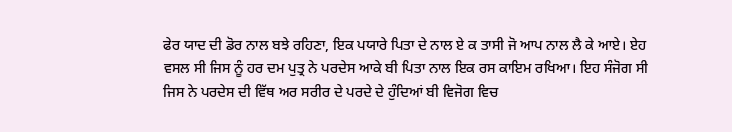ਫੇਰ ਯਾਦ ਦੀ ਡੋਰ ਨਾਲ ਬਝੇ ਰਹਿਣਾ, ਇਕ ਪਯਾਰੇ ਪਿਤਾ ਦੇ ਨਾਲ ਏ ਕ ਤਾਸੀ ਜੋ ਆਪ ਨਾਲ ਲੈ ਕੇ ਆਏ। ਏਹ ਵਸਲ ਸੀ ਜਿਸ ਨੂੰ ਹਰ ਦਮ ਪੁਤ੍ਰ ਨੇ ਪਰਦੇਸ ਆਕੇ ਬੀ ਪਿਤਾ ਨਾਲ ਇਕ ਰਸ ਕਾਇਮ ਰਖਿਆ। ਇਹ ਸੰਜੋਗ ਸੀ ਜਿਸ ਨੇ ਪਰਦੇਸ ਦੀ ਵਿੱਥ ਅਰ ਸਰੀਰ ਦੇ ਪਰਦੇ ਦੇ ਹੁੰਦਿਆਂ ਬੀ ਵਿਜੋਗ ਵਿਚ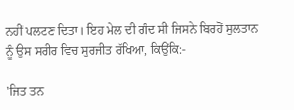ਨਹੀਂ ਪਲਟਣ ਦਿਤਾ। ਇਹ ਮੇਲ ਦੀ ਗੰਦ ਸੀ ਜਿਸਨੇ ਬਿਰਹੋਂ ਸੁਲਤਾਨ ਨੂੰ ਉਸ ਸਰੀਰ ਵਿਚ ਸੁਰਜੀਤ ਰੱਖਿਆ, ਕਿਉਂਕਿ:-

'ਜਿਤ ਤਨ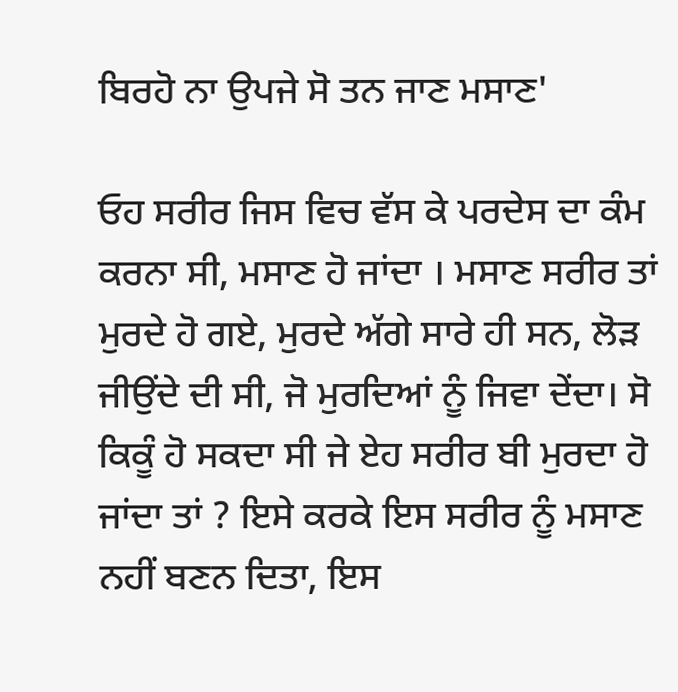ਬਿਰਹੋ ਨਾ ਉਪਜੇ ਸੋ ਤਨ ਜਾਣ ਮਸਾਣ'

ਓਹ ਸਰੀਰ ਜਿਸ ਵਿਚ ਵੱਸ ਕੇ ਪਰਦੇਸ ਦਾ ਕੰਮ ਕਰਨਾ ਸੀ, ਮਸਾਣ ਹੋ ਜਾਂਦਾ । ਮਸਾਣ ਸਰੀਰ ਤਾਂ ਮੁਰਦੇ ਹੋ ਗਏ, ਮੁਰਦੇ ਅੱਗੇ ਸਾਰੇ ਹੀ ਸਨ, ਲੋੜ ਜੀਉਂਦੇ ਦੀ ਸੀ, ਜੋ ਮੁਰਦਿਆਂ ਨੂੰ ਜਿਵਾ ਦੇਂਦਾ। ਸੋ ਕਿਕੂੰ ਹੋ ਸਕਦਾ ਸੀ ਜੇ ਏਹ ਸਰੀਰ ਬੀ ਮੁਰਦਾ ਹੋ ਜਾਂਦਾ ਤਾਂ ? ਇਸੇ ਕਰਕੇ ਇਸ ਸਰੀਰ ਨੂੰ ਮਸਾਣ ਨਹੀਂ ਬਣਨ ਦਿਤਾ, ਇਸ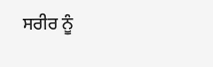ਸਰੀਰ ਨੂੰ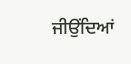ਜੀਉਂਦਿਆਂ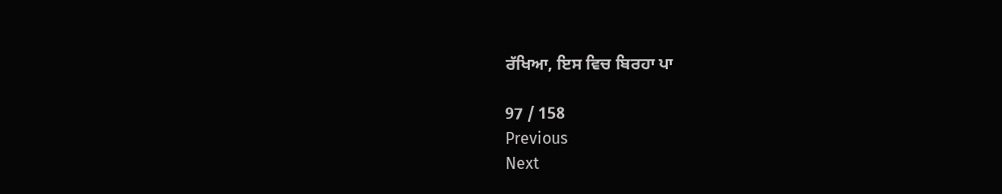ਰੱਖਿਆ, ਇਸ ਵਿਚ ਬਿਰਹਾ ਪਾ

97 / 158
Previous
Next